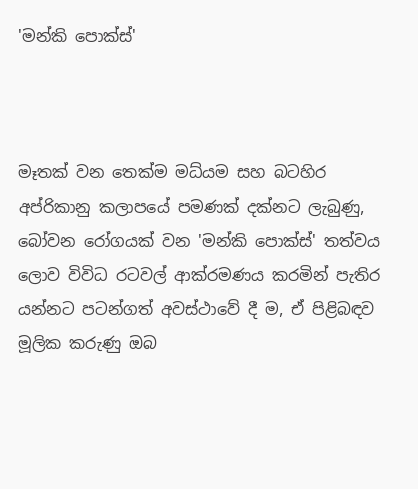'මන්කි පොක්ස්'



මෑතක් වන තෙක්ම මධ්යම සහ බටහිර අප්රිකානු කලාපයේ පමණක් දක්නට ලැබුණු, බෝවන රෝගයක් වන 'මන්කි පොක්ස්' තත්වය ලොව විවිධ රටවල් ආක්රමණය කරමින් පැතිර යන්නට පටන්ගත් අවස්ථාවේ දී ම, ඒ පිළිබඳව මූලික කරුණු ඔබ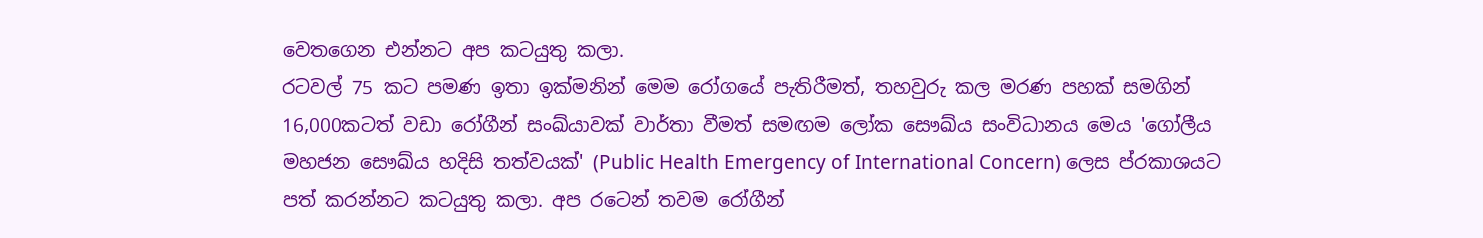වෙතගෙන එන්නට අප කටයුතු කලා.
රටවල් 75 කට පමණ ඉතා ඉක්මනින් මෙම රෝගයේ පැතිරීමත්, තහවුරු කල මරණ පහක් සමගින් 16,000කටත් වඩා රෝගීන් සංඛ්යාවක් වාර්තා වීමත් සමඟම ලෝක සෞඛ්ය සංවිධානය මෙය 'ගෝලීය මහජන සෞඛ්ය හදිසි තත්වයක්' (Public Health Emergency of International Concern) ලෙස ප්රකාශයට පත් කරන්නට කටයුතු කලා. අප රටෙන් තවම රෝගීන්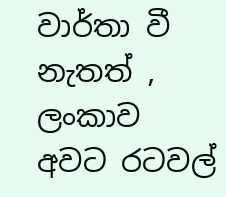වාර්තා වී නැතත් , ලංකාව අවට රටවල්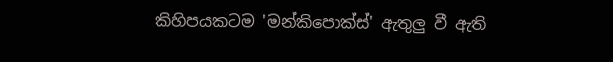කිහිපයකටම 'මන්කිපොක්ස්' ඇතුලු වී ඇති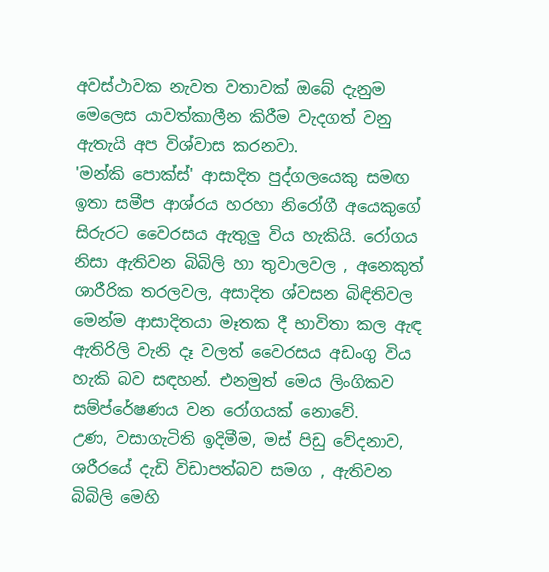අවස්ථාවක නැවත වතාවක් ඔබේ දැනුම මෙලෙස යාවත්කාලීන කිරීම වැදගත් වනු ඇතැයි අප විශ්වාස කරනවා.
'මන්කි පොක්ස්' ආසාදිත පුද්ගලයෙකු සමඟ ඉතා සමීප ආශ්රය හරහා නිරෝගී අයෙකුගේ සිරුරට වෛරසය ඇතුලු විය හැකියි. රෝගය නිසා ඇතිවන බිබිලි හා තුවාලවල , අනෙකුත් ශාරීරික තරලවල, අසාදිත ශ්වසන බිඳිතිවල මෙන්ම ආසාදිතයා මෑතක දී භාවිතා කල ඇඳ ඇතිරිලි වැනි දෑ වලත් වෛරසය අඩංගු විය හැකි බව සඳහන්. එනමුත් මෙය ලිංගිකව සම්ප්රේෂණය වන රෝගයක් නොවේ.
උණ, වසාගැටිති ඉදිමීම, මස් පිඩු වේදනාව, ශරීරයේ දැඩි විඩාපත්බව සමග , ඇතිවන බිබිලි මෙහි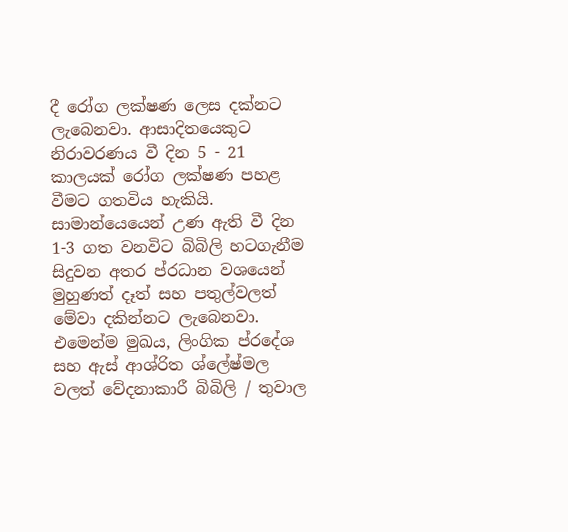දී රෝග ලක්ෂණ ලෙස දක්නට ලැබෙනවා. ආසාදිතයෙකුට නිරාවරණය වී දින 5 - 21 කාලයක් රෝග ලක්ෂණ පහළ වීමට ගතවිය හැකියි.
සාමාන්යෙයෙන් උණ ඇති වී දින 1-3 ගත වනවිට බිබිලි හටගැනීම සිදුවන අතර ප්රධාන වශයෙන් මුහුණත් දෑත් සහ පතුල්වලත් මේවා දකින්නට ලැබෙනවා. එමෙන්ම මුඛය, ලිංගික ප්රදේශ සහ ඇස් ආශ්රිත ශ්ලේෂ්මල වලත් වේදනාකාරී බිබිලි / තුවාල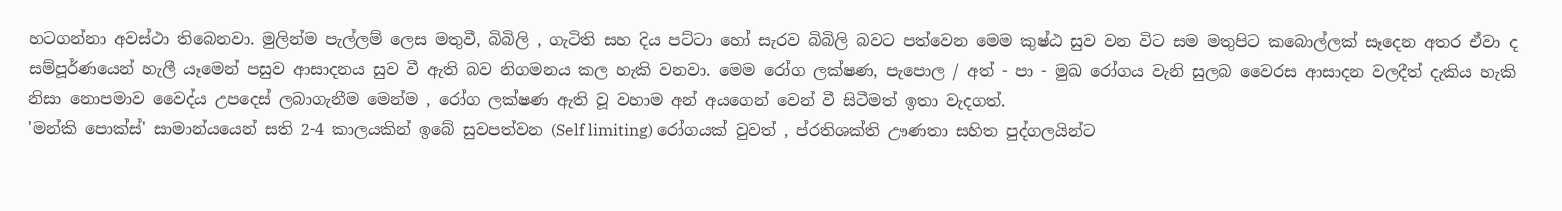හටගන්නා අවස්ථා තිබෙනවා. මුලින්ම පැල්ලම් ලෙස මතුවී, බිබිලි , ගැටිති සහ දිය පට්ටා හෝ සැරව බිබිලි බවට පත්වෙන මෙම කුෂ්ඨ සුව වන විට සම මතුපිට කබොල්ලක් සෑදෙන අතර ඒවා ද සම්පූර්ණයෙන් හැලී යෑමෙන් පසුව ආසාදනය සුව වී ඇති බව නිගමනය කල හැකි වනවා. මෙම රෝග ලක්ෂණ, පැපොල / අත් - පා - මුඛ රෝගය වැනි සුලබ වෛරස ආසාදන වලදීත් දැකිය හැකි නිසා නොපමාව වෛද්ය උපදෙස් ලබාගැනීම මෙන්ම , රෝග ලක්ෂණ ඇති වූ වහාම අන් අයගෙන් වෙන් වී සිටීමත් ඉතා වැදගත්.
'මන්කි පොක්ස්' සාමාන්යයෙන් සති 2-4 කාලයකින් ඉබේ සුවපත්වන (Self limiting) රෝගයක් වුවත් , ප්රතිශක්ති ඌණතා සහිත පුද්ගලයින්ට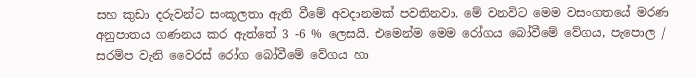සහ කුඩා දරුවන්ට සංකූලතා ඇති වීමේ අවදානමක් පවතිනවා. මේ වනවිට මෙම වසංගතයේ මරණ අනුපාතය ගණනය කර ඇත්තේ 3 -6 % ලෙසයි. එමෙන්ම මෙම රෝගය බෝවීමේ වේගය, පැපොල / සරම්ප වැනි වෛරස් රෝග බෝවීමේ වේගය හා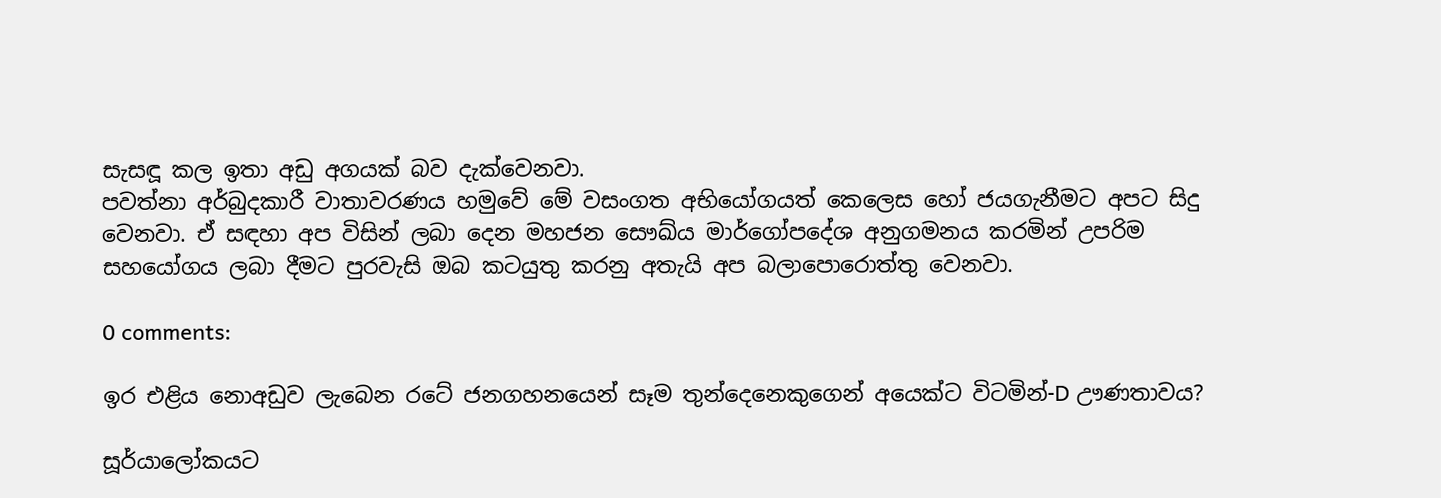සැසඳූ කල ඉතා අඩු අගයක් බව දැක්වෙනවා.
පවත්නා අර්බුදකාරී වාතාවරණය හමුවේ මේ වසංගත අභියෝගයත් කෙලෙස හෝ ජයගැනීමට අපට සිදු වෙනවා. ඒ සඳහා අප විසින් ලබා දෙන මහජන සෞඛ්ය මාර්ගෝපදේශ අනුගමනය කරමින් උපරිම සහයෝගය ලබා දීමට පුරවැසි ඔබ කටයුතු කරනු අතැයි අප බලාපොරොත්තු වෙනවා.

0 comments:

ඉර එළිය නොඅඩුව ලැබෙන රටේ ජනගහනයෙන් සෑම තුන්දෙනෙකුගෙන් අයෙක්ට විටමින්-D ඌණතාවය?

සූර්යාලෝකයට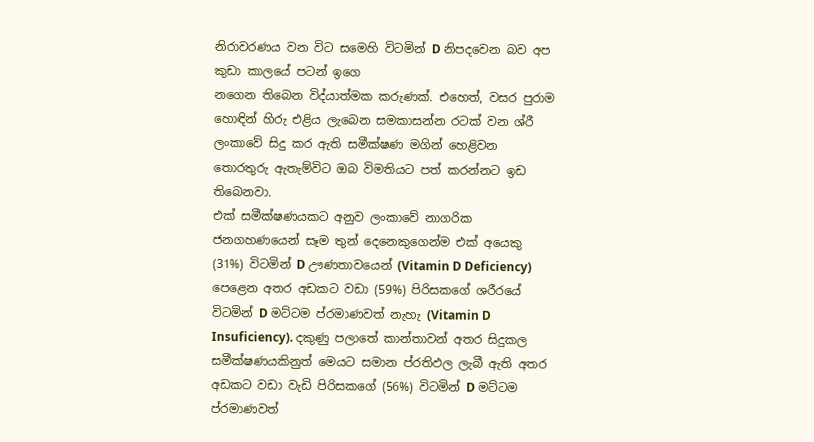නිරාවරණය වන විට සමෙහි විටමින් D නිපදවෙන බව අප කුඩා කාලයේ පටන් ඉගෙ
නගෙන තිබෙන විද්යාත්මක කරුණක්. එහෙත්, වසර පුරාම හොඳින් හිරු එළිය ලැබෙන සමකාසන්න රටක් වන ශ්රී ලංකාවේ සිදු කර ඇති සමීක්ෂණ මගින් හෙළිවන තොරතුරු ඇතැම්විට ඔබ විමතියට පත් කරන්නට ඉඩ තිබෙනවා.
එක් සමීක්ෂණයකට අනුව ලංකාවේ නාගරික ජනගහණයෙන් සෑම තුන් දෙනෙකුගෙන්ම එක් අයෙකු (31%) විටමින් D ඌණතාවයෙන් (Vitamin D Deficiency) පෙළෙන අතර අඩකට වඩා (59%) පිරිසකගේ ශරීරයේ විටමින් D මට්ටම ප්රමාණවත් නැහැ (Vitamin D Insuficiency). දකුණු පලාතේ කාන්තාවන් අතර සිදුකල සමීක්ෂණයකිනුත් මෙයට සමාන ප්රතිඵල ලැබී ඇති අතර අඩකට වඩා වැඩි පිරිසකගේ (56%) විටමින් D මට්ටම ප්රමාණවත්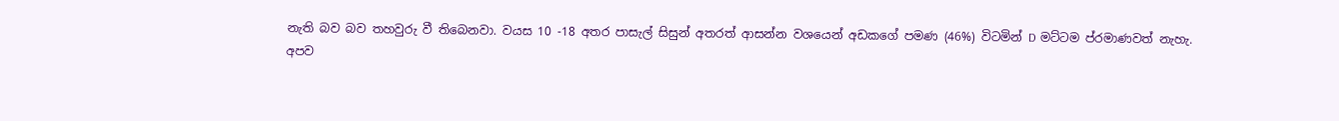නැති බව බව තහවුරු වී තිබෙනවා. වයස 10 -18 අතර පාසැල් සිසුන් අතරත් ආසන්න වශයෙන් අඩකගේ පමණ (46%) විටමින් D මට්ටම ප්රමාණවත් නැහැ.
අපව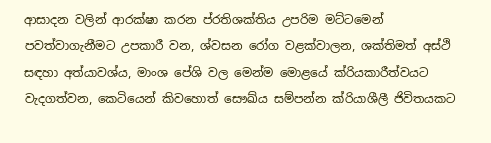ආසාදන වලින් ආරක්ෂා කරන ප්රතිශක්තිය උපරිම මට්ටමෙන් පවත්වාගැනීමට උපකාරී වන, ශ්වසන රෝග වළක්වාලන, ශක්තිමත් අස්ථි සඳහා අත්යාවශ්ය, මාංශ පේශි වල මෙන්ම මොළයේ ක්රියකාරීත්වයට වැදගත්වන, කෙටියෙන් කිවහොත් සෞඛ්ය සම්පන්න ක්රියාශීලී ජිවිතයකට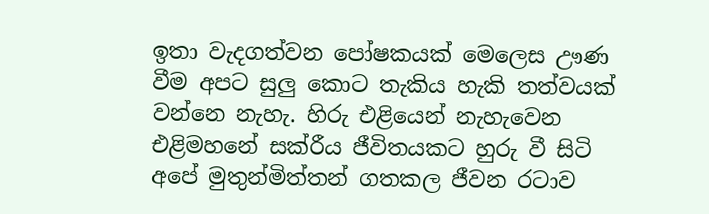ඉතා වැදගත්වන පෝෂකයක් මෙලෙස ඌණ වීම අපට සුලු කොට තැකිය හැකි තත්වයක් වන්නෙ නැහැ. හිරු එළියෙන් නැහැවෙන එළිමහනේ සක්රීය ජීවිතයකට හුරු වී සිටි අපේ මුතුන්මිත්තන් ගතකල ජීවන රටාව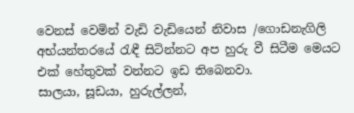වෙනස් වෙමින් වැඩි වැඩියෙන් නිවාස /ගොඩනැගිලි අභ්යන්තරයේ රැඳී සිටින්නට අප හුරු වී සිටීම මෙයට එක් හේතුවක් වන්නට ඉඩ තිබෙනවා.
සාලයා, සූඩයා, හුරුල්ලන්,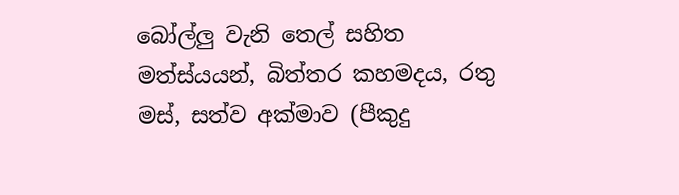බෝල්ලු වැනි තෙල් සහිත මත්ස්යයන්, බිත්තර කහමදය, රතු මස්, සත්ව අක්මාව (පීකුදු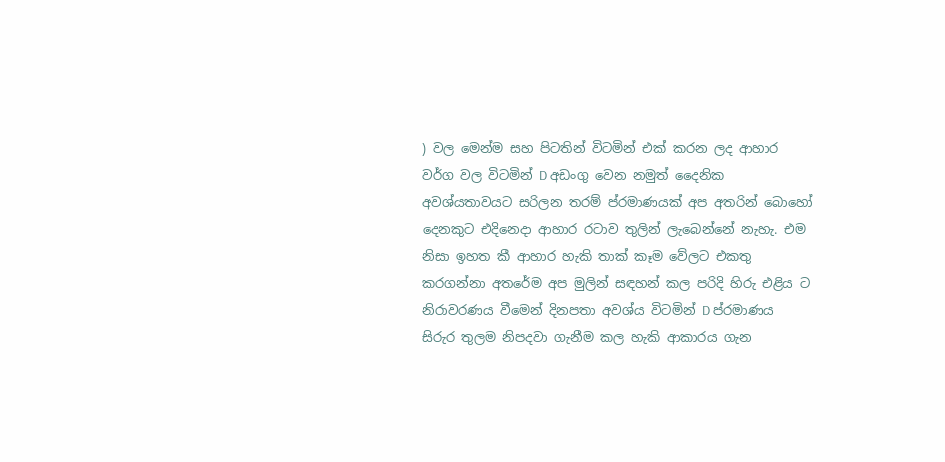) වල මෙන්ම සහ පිටතින් විටමින් එක් කරන ලද ආහාර වර්ග වල විටමින් D අඩංගු වෙන නමුත් දෛනික අවශ්යතාවයට සරිලන තරම් ප්රමාණයක් අප අතරින් බොහෝ දෙනකුට එදිනෙදා ආහාර රටාව තුලින් ලැබෙන්නේ නැහැ. එම නිසා ඉහත කී ආහාර හැකි තාක් කෑම වේලට එකතු කරගන්නා අතරේම අප මුලින් සඳහන් කල පරිදි හිරු එළිය ට නිරාවරණය වීමෙන් දිනපතා අවශ්ය විටමින් D ප්රමාණය සිරුර තුලම නිපදවා ගැනීම කල හැකි ආකාරය ගැන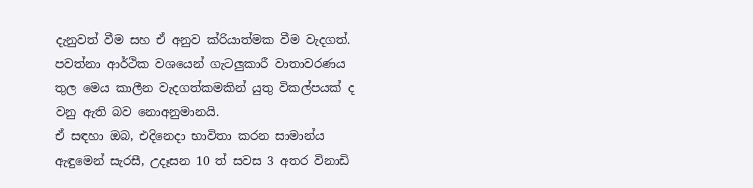දැනුවත් වීම සහ ඒ අනුව ක්රියාත්මක වීම වැදගත්. පවත්නා ආර්ථික වශයෙන් ගැටලුකාරී වාතාවරණය තුල මෙය කාලීන වැදගත්කමකින් යුතු විකල්පයක් ද වනු ඇති බව නොඅනුමානයි.
ඒ සඳහා ඔබ, එදිනෙදා භාවිතා කරන සාමාන්ය ඇඳුමෙන් සැරසී, උදෑසන 10 ත් සවස 3 අතර විනාඩි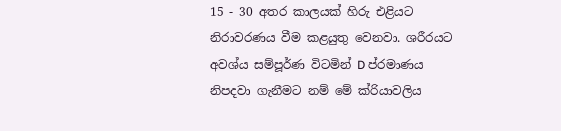15 - 30 අතර කාලයක් හිරු එළියට නිරාවරණය වීම කළයුතු වෙනවා. ශරීරයට අවශ්ය සම්පූර්ණ විටමින් D ප්රමාණය නිපදවා ගැනීමට නම් මේ ක්රියාවලිය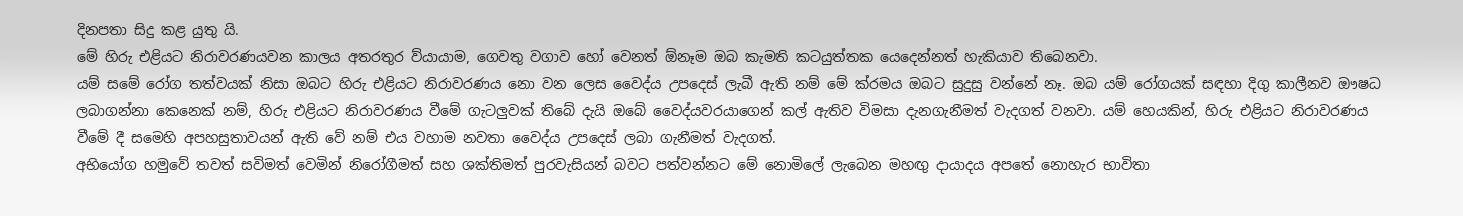දිනපතා සිදු කළ යුතු යි.
මේ හිරු එළියට නිරාවරණයවන කාලය අතරතුර ව්යායාම, ගෙවතු වගාව හෝ වෙනත් ඕනෑම ඔබ කැමති කටයුත්තක යෙදෙන්නත් හැකියාව තිබෙනවා.
යම් සමේ රෝග තත්වයක් නිසා ඔබට හිරු එළියට නිරාවරණය නො වන ලෙස වෛද්ය උපදෙස් ලැබී ඇති නම් මේ ක්රමය ඔබට සුදුසු වන්නේ නෑ. ඔබ යම් රෝගයක් සඳහා දිගු කාලීනව ඖෂධ ලබාගන්නා කෙනෙක් නම්, හිරු එළියට නිරාවරණය වීමේ ගැටලුවක් තිබේ දැයි ඔබේ වෛද්යවරයාගෙන් කල් ඇතිව විමසා දැනගැනීමත් වැදගත් වනවා. යම් හෙයකින්, හිරු එළියට නිරාවරණය වීමේ දී සමෙහි අපහසුතාවයන් ඇති වේ නම් එය වහාම නවතා වෛද්ය උපදෙස් ලබා ගැනීමත් වැදගත්.
අභියෝග හමුවේ තවත් සවිමත් වෙමින් නිරෝගීමත් සහ ශක්තිමත් පුරවැසියන් බවට පත්වන්නට මේ නොමිලේ ලැබෙන මහඟු දායාදය අපතේ නොහැර භාවිතා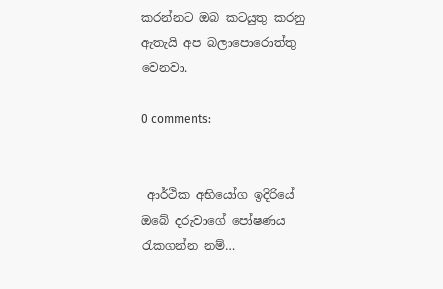කරන්නට ඔබ කටයුතු කරනු ඇතැයි අප බලාපොරොත්තු වෙනවා.

0 comments:


 ආර්ථික අභියෝග ඉදිරියේ ඔබේ දරුවාගේ පෝෂණය රැකගන්න නම්…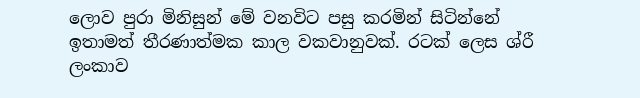ලොව පුරා මිනිසුන් මේ වනවිට පසු කරමින් සිටින්නේ ඉතාමත් තීරණාත්මක කාල වකවානුවක්. රටක් ලෙස ශ්රී ලංකාව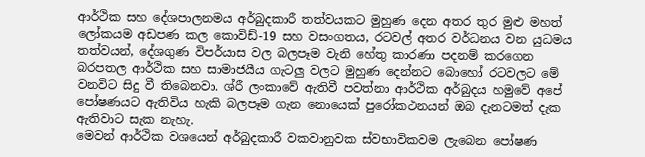ආර්ථික සහ දේශපාලනමය අර්බුදකාරී තත්වයකට මුහුණ දෙන අතර තුර මුළු මහත් ලෝකයම අඩපණ කල කොවිඩ්-19 සහ වසංගතය, රටවල් අතර වර්ධනය වන යුධමය තත්වයන්, දේශගුණ විපර්යාස වල බලපෑම වැනි හේතු කාරණා පදනම් කරගෙන බරපතල ආර්ථික සහ සාමාජයීය ගැටලු වලට මුහුණ දෙන්නට බොහෝ රටවලට මේ වනවිට සිදු වී තිබෙනවා. ශ්රී ලංකාවේ ඇතිවී පවත්නා ආර්ථික අර්බුදය හමුවේ අපේ පෝෂණයට ඇතිවිය හැකි බලපෑම ගැන නොයෙක් පුරෝකථනයන් ඔබ දැනටමත් දැක ඇතිවාට සැක නැහැ.
මෙවන් ආර්ථික වශයෙන් අර්බුදකාරී වකවානුවක ස්වභාවිකවම ලැබෙන පෝෂණ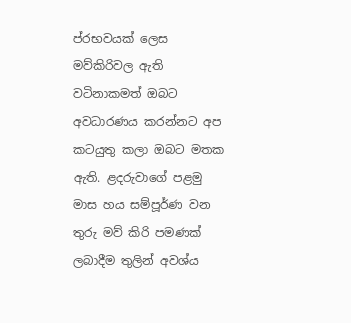ප්රභවයක් ලෙස මව්කිරිවල ඇති වටිනාකමත් ඔබට අවධාරණය කරන්නට අප කටයුතු කලා ඔබට මතක ඇති. ළදරුවාගේ පළමු මාස හය සම්පූර්ණ වන තුරු මව් කිරි පමණක් ලබාදීම තුලින් අවශ්ය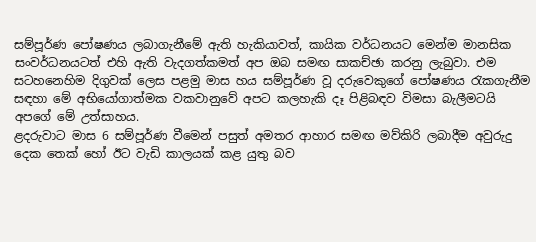සම්පූර්ණ පෝෂණය ලබාගැනීමේ ඇති හැකියාවත්, කායික වර්ධනයට මෙන්ම මානසික සංවර්ධනයටත් එහි ඇති වැදගත්කමත් අප ඔබ සමඟ සාකච්ඡා කරනු ලැබුවා. එම සටහනෙහිම දිගුවක් ලෙස පළමු මාස හය සම්පූර්ණ වූ දරුවෙකුගේ පෝෂණය රැකගැනීම සඳහා මේ අභියෝගාත්මක වකවානුවේ අපට කලහැකි දෑ පිළිබඳව විමසා බැලීමටයි අපගේ මේ උත්සාහය.
ළදරුවාට මාස 6 සම්පූර්ණ වීමෙන් පසුත් අමතර ආහාර සමඟ මව්කිරි ලබාදීම අවුරුදු දෙක තෙක් හෝ ඊට වැඩි කාලයක් කළ යුතු බව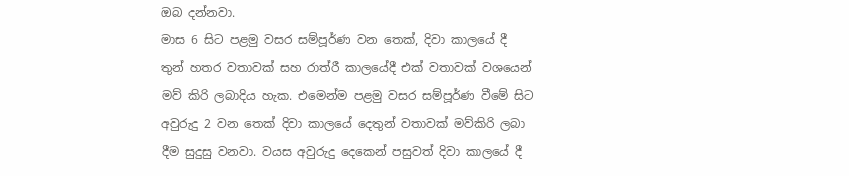ඔබ දන්නවා.
මාස 6 සිට පළමු වසර සම්පූර්ණ වන තෙක්, දිවා කාලයේ දී තුන් හතර වතාවක් සහ රාත්රී කාලයේදී එක් වතාවක් වශයෙන් මව් කිරි ලබාදිය හැක. එමෙන්ම පළමු වසර සම්පූර්ණ වීමේ සිට අවුරුදු 2 වන තෙක් දිවා කාලයේ දෙතුන් වතාවක් මව්කිරි ලබා දීම සුදුසු වනවා. වයස අවුරුදු දෙකෙන් පසුවත් දිවා කාලයේ දී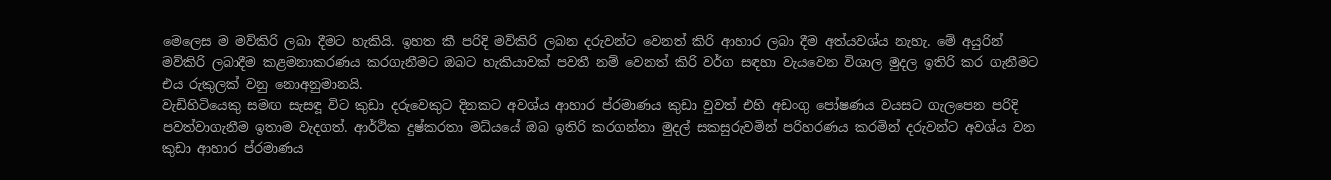මෙලෙස ම මව්කිරි ලබා දීමට හැකියි. ඉහත කී පරිදි මව්කිරි ලබන දරුවන්ට වෙනත් කිරි ආහාර ලබා දීම අත්යවශ්ය නැහැ. මේ අයුරින් මව්කිරි ලබාදීම කළමනාකරණය කරගැනීමට ඔබට හැකියාවක් පවතී නම් වෙනත් කිරි වර්ග සඳහා වැයවෙන විශාල මුදල ඉතිරි කර ගැනීමට එය රුකුලක් වනු නොඅනුමානයි.
වැඩිහිටියෙකු සමඟ සැසඳූ විට කුඩා දරුවෙකුට දිනකට අවශ්ය ආහාර ප්රමාණය කුඩා වුවත් එහි අඩංගු පෝෂණය වයසට ගැලපෙන පරිදි පවත්වාගැනීම ඉතාම වැදගත්. ආර්ථික දුෂ්කරතා මධ්යයේ ඔබ ඉතිරි කරගන්නා මුදල් සකසුරුවමින් පරිහරණය කරමින් දරුවන්ට අවශ්ය වන කුඩා ආහාර ප්රමාණය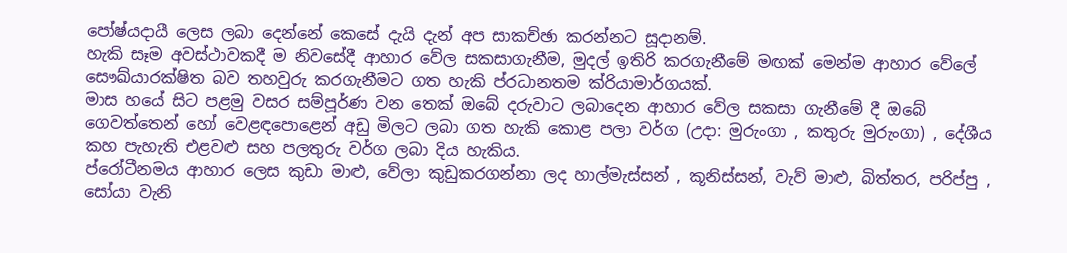පෝෂ්යදායී ලෙස ලබා දෙන්නේ කෙසේ දැයි දැන් අප සාකච්ඡා කරන්නට සූදානම්.
හැකි සෑම අවස්ථාවකදී ම නිවසේදී ආහාර වේල සකසාගැනීම, මුදල් ඉතිරි කරගැනීමේ මඟක් මෙන්ම ආහාර වේලේ සෞඛ්යාරක්ෂිත බව තහවුරු කරගැනීමට ගත හැකි ප්රධානතම ක්රියාමාර්ගයක්.
මාස හයේ සිට පළමු වසර සම්පූර්ණ වන තෙක් ඔබේ දරුවාට ලබාදෙන ආහාර වේල සකසා ගැනීමේ දී ඔබේ ගෙවත්තෙන් හෝ වෙළඳපොළෙන් අඩු මිලට ලබා ගත හැකි කොළ පලා වර්ග (උදා: මුරුංගා , කතුරු මුරුංගා) , දේශීය කහ පැහැති එළවළු සහ පලතුරු වර්ග ලබා දිය හැකිය.
ප්රෝටීනමය ආහාර ලෙස කුඩා මාළු, වේලා කුඩුකරගන්නා ලද හාල්මැස්සන් , කූනිස්සන්, වැව් මාළු, බිත්තර, පරිප්පු , සෝයා වැනි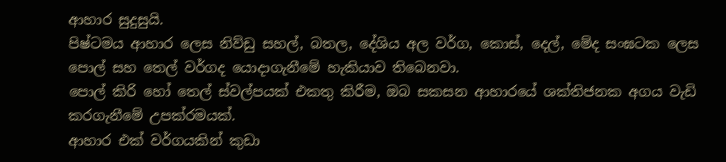ආහාර සුදුසුයි.
පිෂ්ටමය ආහාර ලෙස නිව්ඩු සහල්, බතල, දේශිය අල වර්ග, කොස්, දෙල්, මේද සංඝටක ලෙස පොල් සහ තෙල් වර්ගද යොදාගැනීමේ හැකියාව තිබෙනවා.
පොල් කිරි හෝ තෙල් ස්වල්පයක් එකතු කිරීම, ඔබ සකසන ආහාරයේ ශක්තිජනක අගය වැඩි කරගැනීමේ උපක්රමයක්.
ආහාර එක් වර්ගයකින් කුඩා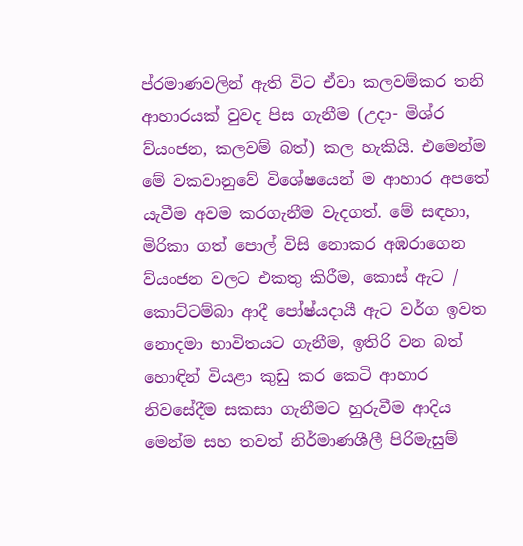ප්රමාණවලින් ඇති විට ඒවා කලවම්කර තනි ආහාරයක් වුවද පිස ගැනීම (උදා- මිශ්ර ව්යංජන, කලවම් බත්) කල හැකියි. එමෙන්ම මේ වකවානුවේ විශේෂයෙන් ම ආහාර අපතේ යැවීම අවම කරගැනීම වැදගත්. මේ සඳහා, මිරිකා ගත් පොල් විසි නොකර අඹරාගෙන ව්යංජන වලට එකතු කිරීම, කොස් ඇට / කොට්ටම්බා ආදී පෝෂ්යදායී ඇට වර්ග ඉවත නොදමා භාවිතයට ගැනීම, ඉතිරි වන බත් හොඳින් වියළා කුඩු කර කෙටි ආහාර නිවසේදීම සකසා ගැනීමට හුරුවීම ආදිය මෙන්ම සහ තවත් නිර්මාණශීලී පිරිමැසුම්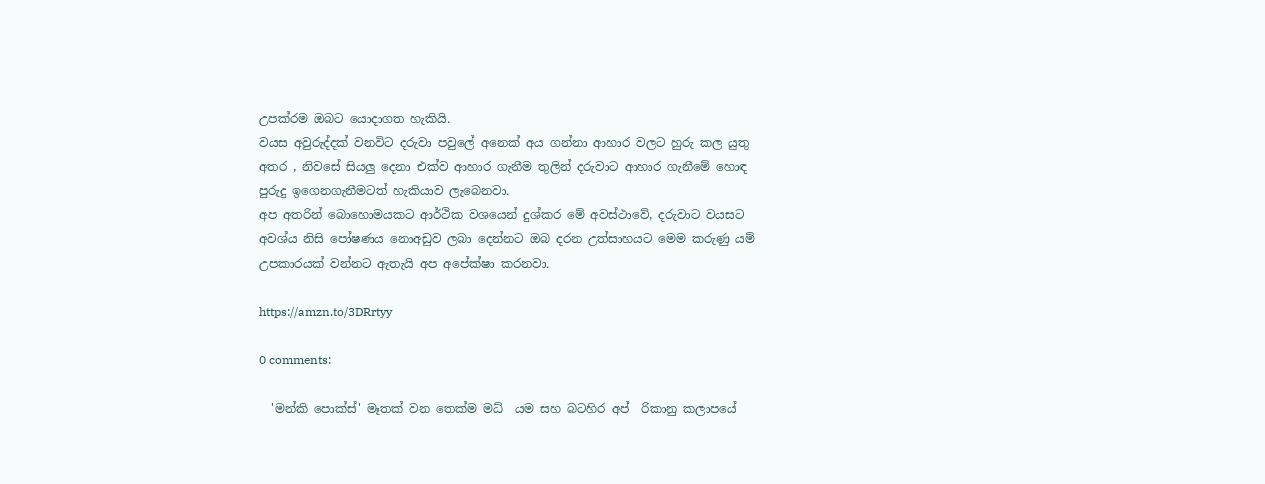උපක්රම ඔබට යොදාගත හැකියි.
වයස අවුරුද්දක් වනවිට දරුවා පවුලේ අනෙක් අය ගන්නා ආහාර වලට හුරු කල යුතු අතර , නිවසේ සියලු දෙනා එක්ව ආහාර ගැනීම තුලින් දරුවාට ආහාර ගැනීමේ හොඳ පුරුදු ඉගෙනගැනීමටත් හැකියාව ලැබෙනවා.
අප අතරින් බොහොමයකට ආර්ථික වශයෙන් දුශ්කර මේ අවස්ථාවේ, දරුවාට වයසට අවශ්ය නිසි පෝෂණය නොඅඩුව ලබා දෙන්නට ඔබ දරන උත්සාහයට මෙම කරුණු යම් උපකාරයක් වන්නට ඇතැයි අප අපේක්ෂා කරනවා.

https://amzn.to/3DRrtyy

0 comments:

  'මන්කි පොක්ස්' මෑතක් වන තෙක්ම මධ් ‍ යම සහ බටහිර අප් ‍ රිකානු කලාපයේ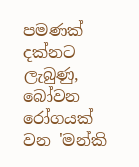පමණක් දක්නට ලැබුණු, බෝවන රෝගයක් වන 'මන්කි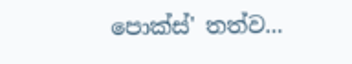පොක්ස්' තත්ව...